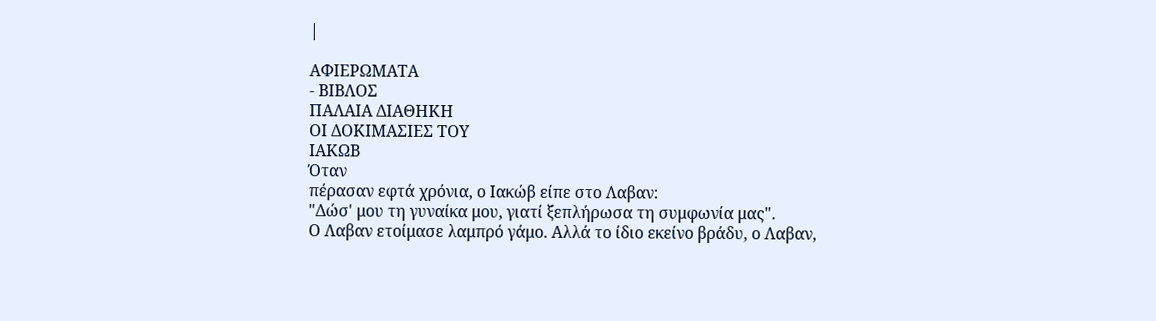|

ΑΦΙΕΡΩΜΑΤΑ
- ΒΙΒΛΟΣ
ΠΑΛΑΙΑ ΔΙΑΘΗΚΗ
ΟΙ ΔΟΚΙΜΑΣΙΕΣ ΤΟΥ
ΙΑΚΩΒ
Όταν
πέρασαν εφτά χρόνια, ο Ιακώβ είπε στο Λαβαν:
"Δώσ' μου τη γυναίκα μου, γιατί ξεπλήρωσα τη συμφωνία μας".
Ο Λαβαν ετοίμασε λαμπρό γάμο. Αλλά το ίδιο εκείνο βράδυ, ο Λαβαν,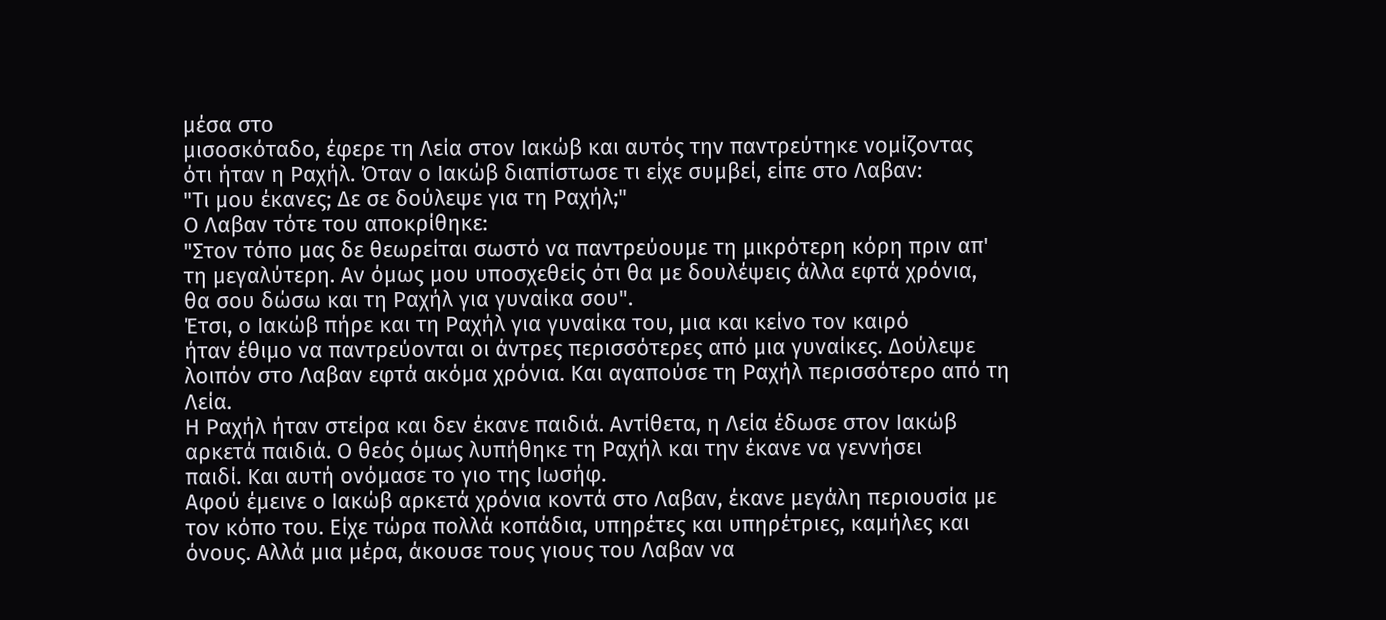μέσα στο
μισοσκόταδο, έφερε τη Λεία στον Ιακώβ και αυτός την παντρεύτηκε νομίζοντας
ότι ήταν η Ραχήλ. Όταν ο Ιακώβ διαπίστωσε τι είχε συμβεί, είπε στο Λαβαν:
"Τι μου έκανες; Δε σε δούλεψε για τη Ραχήλ;"
Ο Λαβαν τότε του αποκρίθηκε:
"Στον τόπο μας δε θεωρείται σωστό να παντρεύουμε τη μικρότερη κόρη πριν απ'
τη μεγαλύτερη. Αν όμως μου υποσχεθείς ότι θα με δουλέψεις άλλα εφτά χρόνια,
θα σου δώσω και τη Ραχήλ για γυναίκα σου".
Έτσι, ο Ιακώβ πήρε και τη Ραχήλ για γυναίκα του, μια και κείνο τον καιρό
ήταν έθιμο να παντρεύονται οι άντρες περισσότερες από μια γυναίκες. Δούλεψε
λοιπόν στο Λαβαν εφτά ακόμα χρόνια. Και αγαπούσε τη Ραχήλ περισσότερο από τη
Λεία.
Η Ραχήλ ήταν στείρα και δεν έκανε παιδιά. Αντίθετα, η Λεία έδωσε στον Ιακώβ
αρκετά παιδιά. Ο θεός όμως λυπήθηκε τη Ραχήλ και την έκανε να γεννήσει
παιδί. Και αυτή ονόμασε το γιο της Ιωσήφ.
Αφού έμεινε ο Ιακώβ αρκετά χρόνια κοντά στο Λαβαν, έκανε μεγάλη περιουσία με
τον κόπο του. Είχε τώρα πολλά κοπάδια, υπηρέτες και υπηρέτριες, καμήλες και
όνους. Αλλά μια μέρα, άκουσε τους γιους του Λαβαν να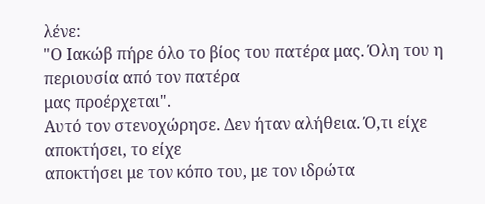λένε:
"Ο Ιακώβ πήρε όλο το βίος του πατέρα μας. Όλη του η περιουσία από τον πατέρα
μας προέρχεται".
Αυτό τον στενοχώρησε. Δεν ήταν αλήθεια. Ό,τι είχε αποκτήσει, το είχε
αποκτήσει με τον κόπο του, με τον ιδρώτα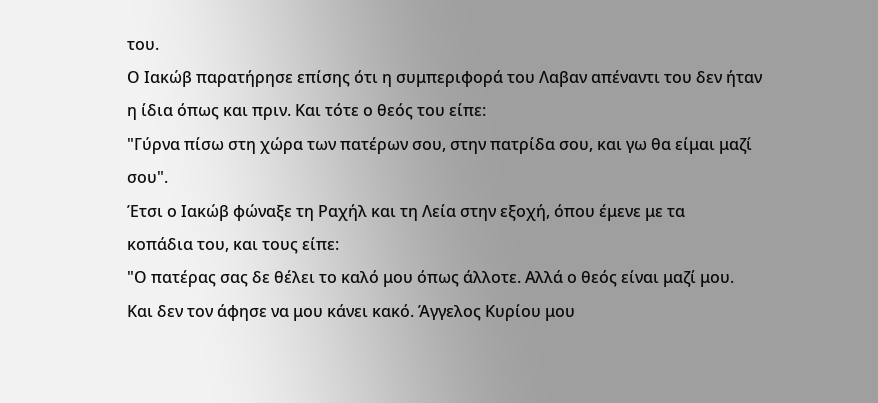του.
Ο Ιακώβ παρατήρησε επίσης ότι η συμπεριφορά του Λαβαν απέναντι του δεν ήταν
η ίδια όπως και πριν. Και τότε ο θεός του είπε:
"Γύρνα πίσω στη χώρα των πατέρων σου, στην πατρίδα σου, και γω θα είμαι μαζί
σου".
Έτσι ο Ιακώβ φώναξε τη Ραχήλ και τη Λεία στην εξοχή, όπου έμενε με τα
κοπάδια του, και τους είπε:
"Ο πατέρας σας δε θέλει το καλό μου όπως άλλοτε. Αλλά ο θεός είναι μαζί μου.
Και δεν τον άφησε να μου κάνει κακό. Άγγελος Κυρίου μου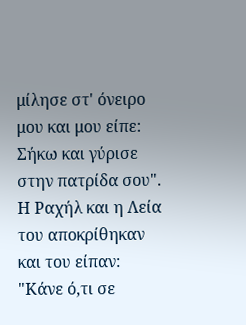μίλησε στ' όνειρο
μου και μου είπε: Σήκω και γύρισε στην πατρίδα σου".
Η Ραχήλ και η Λεία του αποκρίθηκαν και του είπαν:
"Κάνε ό,τι σε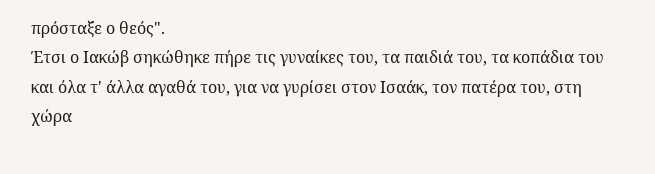πρόσταξε ο θεός".
Έτσι ο Ιακώβ σηκώθηκε πήρε τις γυναίκες του, τα παιδιά του, τα κοπάδια του
και όλα τ' άλλα αγαθά του, για να γυρίσει στον Ισαάκ, τον πατέρα του, στη
χώρα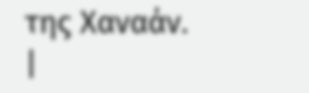της Χαναάν.
|